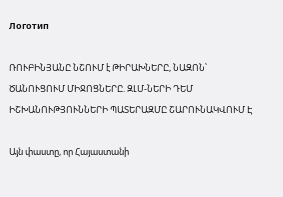Логотип

ՌՈՒԲԻՆՅԱՆԸ ՆՇՈՒՄ է ԹԻՐԱԽՆԵՐԸ, ՆԱԶՈՆ՝ ԾԱՆՈՒՑՈՒՄ ՄԻՋՈՑՆԵՐԸ. ԶԼՄ-ՆԵՐԻ ԴԵՄ ԻՇԽԱՆՈՒԹՅՈՒՆՆԵՐԻ ՊԱՏԵՐԱԶՄԸ ՇԱՐՈՒՆԱԿՎՈՒՄ Է

Այն փաստը, որ Հայաստանի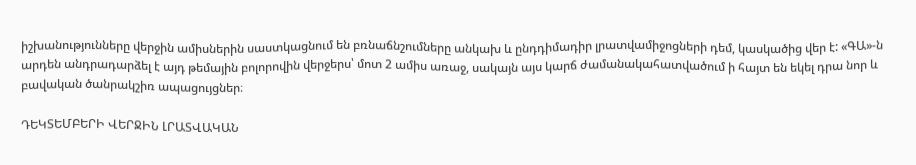իշխանությունները վերջին ամիսներին սաստկացնում են բռնաճնշումները անկախ և ընդդիմադիր լրատվամիջոցների դեմ, կասկածից վեր է: «ԳԱ»-ն արդեն անդրադարձել է այդ թեմային բոլորովին վերջերս՝ մոտ 2 ամիս առաջ, սակայն այս կարճ ժամանակահատվածում ի հայտ են եկել դրա նոր և բավական ծանրակշիռ ապացույցներ։

ԴԵԿՏԵՄԲԵՐԻ ՎԵՐՋԻՆ ԼՐԱՏՎԱԿԱՆ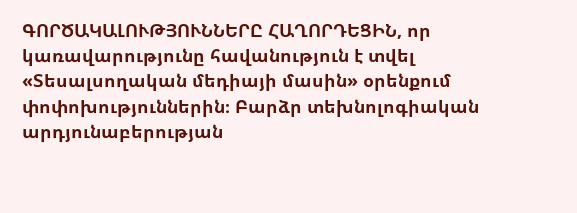ԳՈՐԾԱԿԱԼՈՒԹՅՈՒՆՆԵՐԸ ՀԱՂՈՐԴԵՑԻՆ, որ կառավարությունը հավանություն է տվել «Տեսալսողական մեդիայի մասին» օրենքում փոփոխություններին։ Բարձր տեխնոլոգիական արդյունաբերության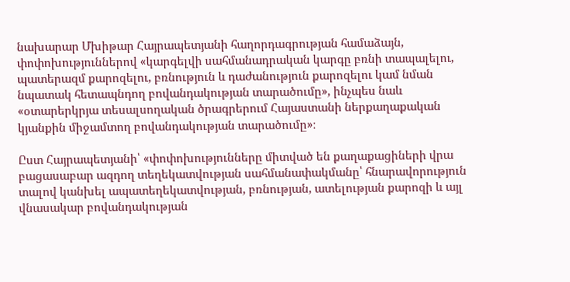նախարար Մխիթար Հայրապետյանի հաղորդագրության համաձայն, փոփոխություններով «կարգելվի սահմանադրական կարգը բռնի տապալելու, պատերազմ քարոզելու, բռնություն և դաժանություն քարոզելու կամ նման նպատակ հետապնդող բովանդակության տարածումը», ինչպես նաև «օտարերկրյա տեսալսողական ծրագրերում Հայաստանի ներքաղաքական կյանքին միջամտող բովանդակության տարածումը»։

Ըստ Հայրապետյանի՝ «փոփոխությունները միտված են քաղաքացիների վրա բացասաբար ազդող տեղեկատվության սահմանափակմանը՝ հնարավորություն տալով կանխել ապատեղեկատվության, բռնության, ատելության քարոզի և այլ վնասակար բովանդակության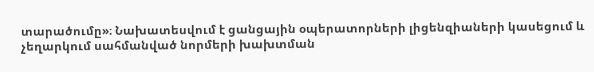տարածումը»։ Նախատեսվում է ցանցային օպերատորների լիցենզիաների կասեցում և չեղարկում սահմանված նորմերի խախտման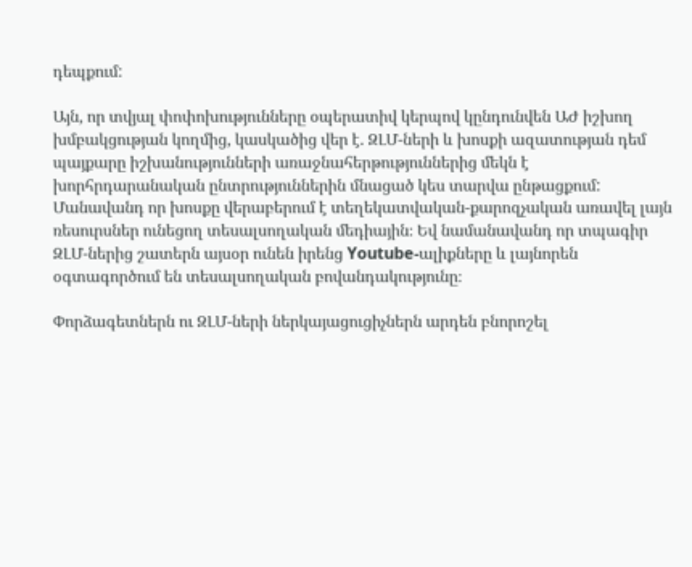դեպքում:

Այն, որ տվյալ փոփոխությունները օպերատիվ կերպով կընդունվեն ԱԺ իշխող խմբակցության կողմից, կասկածից վեր է. ԶԼՄ-ների և խոսքի ազատության դեմ պայքարը իշխանությունների առաջնահերթություններից մեկն է խորհրդարանական ընտրություններին մնացած կես տարվա ընթացքում: Մանավանդ որ խոսքը վերաբերում է տեղեկատվական-քարոզչական առավել լայն ռեսուրսներ ունեցող տեսալսողական մեդիային։ Եվ նամանավանդ որ տպագիր ԶԼՄ-ներից շատերն այսօր ունեն իրենց Youtube-ալիքները և լայնորեն օգտագործում են տեսալսողական բովանդակությունը։

Փորձագետներն ու ԶԼՄ-ների ներկայացուցիչներն արդեն բնորոշել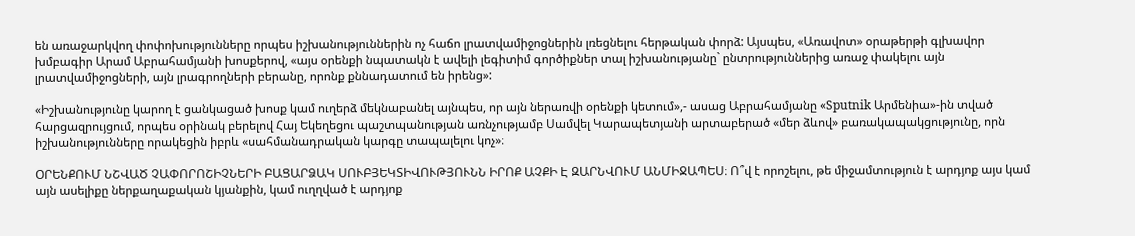են առաջարկվող փոփոխությունները որպես իշխանություններին ոչ հաճո լրատվամիջոցներին լռեցնելու հերթական փորձ: Այսպես, «Առավոտ» օրաթերթի գլխավոր խմբագիր Արամ Աբրահամյանի խոսքերով, «այս օրենքի նպատակն է ավելի լեգիտիմ գործիքներ տալ իշխանությանը` ընտրություններից առաջ փակելու այն լրատվամիջոցների, այն լրագրողների բերանը, որոնք քննադատում են իրենց»:

«Իշխանությունը կարող է ցանկացած խոսք կամ ուղերձ մեկնաբանել այնպես, որ այն ներառվի օրենքի կետում»,- ասաց Աբրահամյանը «Sputnik Արմենիա»-ին տված հարցազրույցում, որպես օրինակ բերելով Հայ Եկեղեցու պաշտպանության առնչությամբ Սամվել Կարապետյանի արտաբերած «մեր ձևով» բառակապակցությունը, որն իշխանությունները որակեցին իբրև «սահմանադրական կարգը տապալելու կոչ»։

ՕՐԵՆՔՈՒՄ ՆՇՎԱԾ ՉԱՓՈՐՈՇԻՉՆԵՐԻ ԲԱՑԱՐՁԱԿ ՍՈՒԲՅԵԿՏԻՎՈՒԹՅՈՒՆՆ ԻՐՈՔ ԱՉՔԻ Է ԶԱՐՆՎՈՒՄ ԱՆՄԻՋԱՊԵՍ։ Ո՞վ է որոշելու, թե միջամտություն է արդյոք այս կամ այն ասելիքը ներքաղաքական կյանքին, կամ ուղղված է արդյոք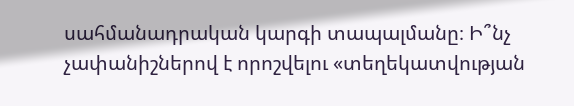սահմանադրական կարգի տապալմանը։ Ի՞նչ չափանիշներով է որոշվելու «տեղեկատվության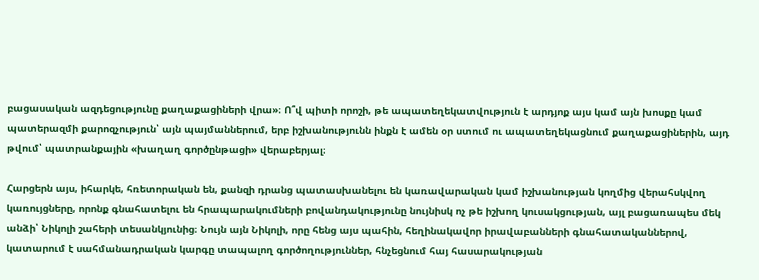բացասական ազդեցությունը քաղաքացիների վրա»։ Ո՞վ պիտի որոշի, թե ապատեղեկատվություն է արդյոք այս կամ այն խոսքը կամ պատերազմի քարոզչություն՝ այն պայմաններում, երբ իշխանությունն ինքն է ամեն օր ստում ու ապատեղեկացնում քաղաքացիներին, այդ թվում՝ պատրանքային «խաղաղ գործընթացի» վերաբերյալ։

Հարցերն այս, իհարկե, հռետորական են, քանզի դրանց պատասխանելու են կառավարական կամ իշխանության կողմից վերահսկվող կառույցները, որոնք գնահատելու են հրապարակումների բովանդակությունը նույնիսկ ոչ թե իշխող կուսակցության, այլ բացառապես մեկ անձի՝ Նիկոլի շահերի տեսանկյունից։ Նույն այն Նիկոլի, որը հենց այս պահին, հեղինակավոր իրավաբանների գնահատականներով, կատարում է սահմանադրական կարգը տապալող գործողություններ, հնչեցնում հայ հասարակության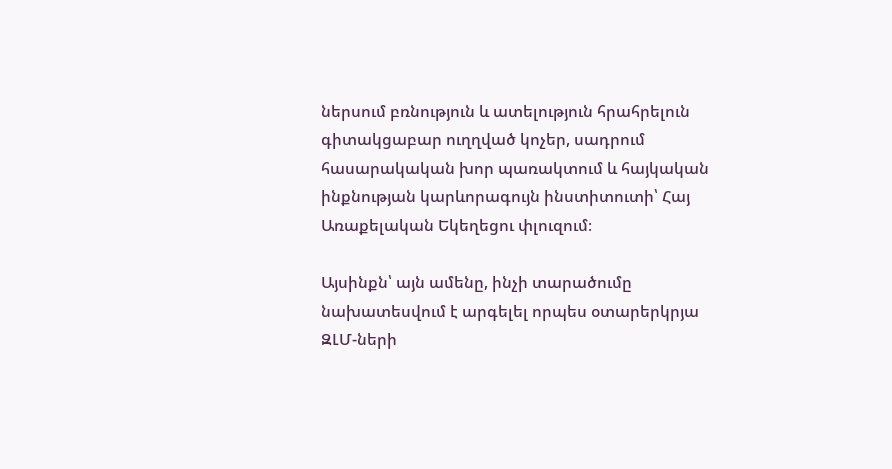ներսում բռնություն և ատելություն հրահրելուն գիտակցաբար ուղղված կոչեր, սադրում հասարակական խոր պառակտում և հայկական ինքնության կարևորագույն ինստիտուտի՝ Հայ Առաքելական Եկեղեցու փլուզում։

Այսինքն՝ այն ամենը, ինչի տարածումը նախատեսվում է արգելել որպես օտարերկրյա ԶԼՄ-ների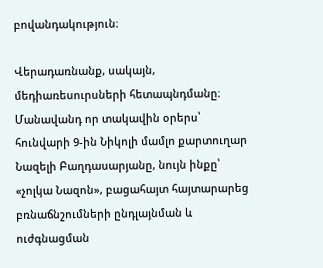բովանդակություն։

Վերադառնանք, սակայն, մեդիառեսուրսների հետապնդմանը։ Մանավանդ որ տակավին օրերս՝ հունվարի 9-ին Նիկոլի մամլո քարտուղար Նազելի Բաղդասարյանը, նույն ինքը՝ «չոլկա Նազոն», բացահայտ հայտարարեց բռնաճնշումների ընդլայնման և ուժգնացման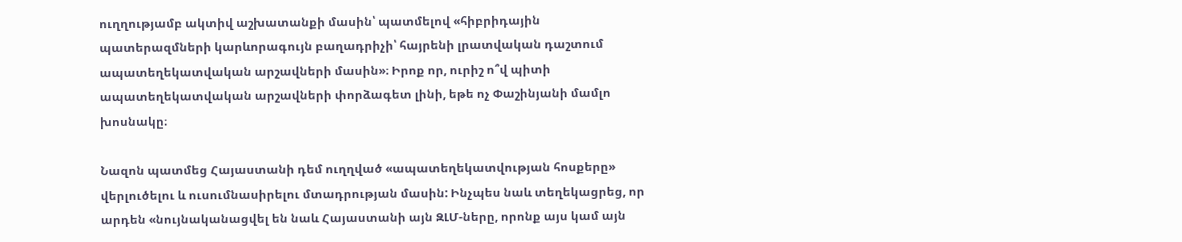ուղղությամբ ակտիվ աշխատանքի մասին՝ պատմելով «հիբրիդային պատերազմների կարևորագույն բաղադրիչի՝ հայրենի լրատվական դաշտում ապատեղեկատվական արշավների մասին»։ Իրոք որ, ուրիշ ո՞վ պիտի ապատեղեկատվական արշավների փորձագետ լինի, եթե ոչ Փաշինյանի մամլո խոսնակը։

Նազոն պատմեց Հայաստանի դեմ ուղղված «ապատեղեկատվության հոսքերը» վերլուծելու և ուսումնասիրելու մտադրության մասին: Ինչպես նաև տեղեկացրեց, որ արդեն «նույնականացվել են նաև Հայաստանի այն ԶԼՄ-ները, որոնք այս կամ այն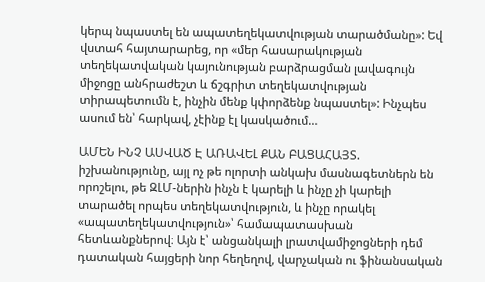կերպ նպաստել են ապատեղեկատվության տարածմանը»: Եվ վստահ հայտարարեց, որ «մեր հասարակության տեղեկատվական կայունության բարձրացման լավագույն միջոցը անհրաժեշտ և ճշգրիտ տեղեկատվության տիրապետումն է, ինչին մենք կփորձենք նպաստել»: Ինչպես ասում են՝ հարկավ, չէինք էլ կասկածում…

ԱՄԵՆ ԻՆՉ ԱՍՎԱԾ Է ԱՌԱՎԵԼ ՔԱՆ ԲԱՑԱՀԱՅՏ. իշխանությունը, այլ ոչ թե ոլորտի անկախ մասնագետներն են որոշելու, թե ԶԼՄ-ներին ինչն է կարելի և ինչը չի կարելի տարածել որպես տեղեկատվություն, և ինչը որակել «ապատեղեկատվություն»՝ համապատասխան հետևանքներով։ Այն է՝ անցանկալի լրատվամիջոցների դեմ դատական հայցերի նոր հեղեղով, վարչական ու ֆինանսական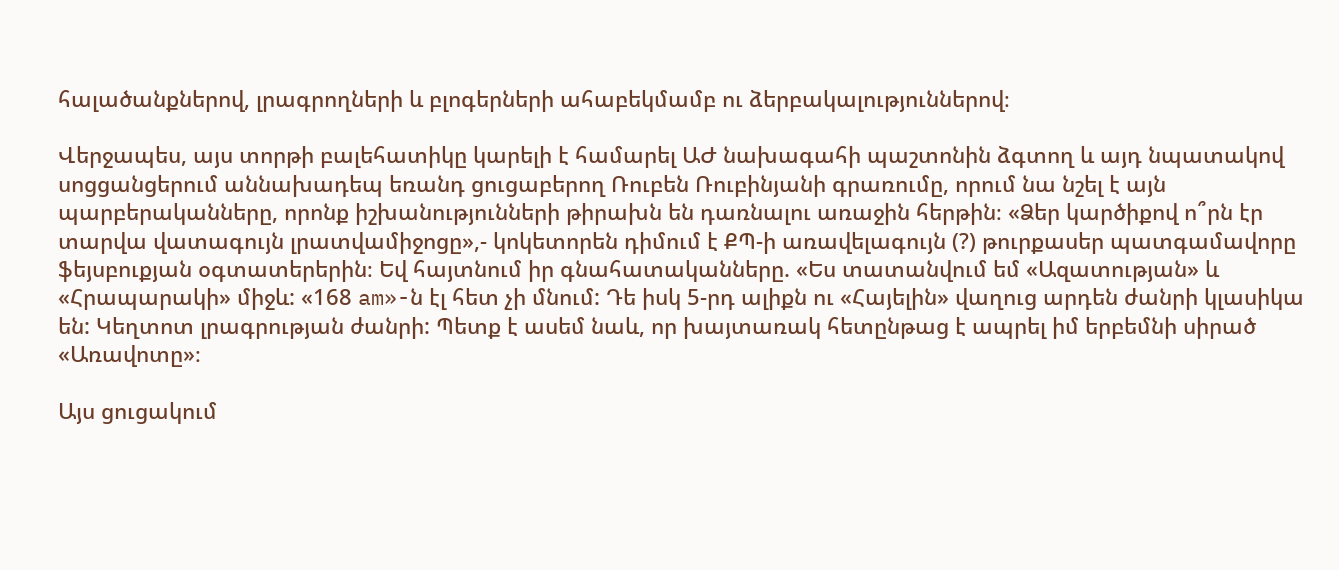հալածանքներով, լրագրողների և բլոգերների ահաբեկմամբ ու ձերբակալություններով։

Վերջապես, այս տորթի բալեհատիկը կարելի է համարել ԱԺ նախագահի պաշտոնին ձգտող և այդ նպատակով սոցցանցերում աննախադեպ եռանդ ցուցաբերող Ռուբեն Ռուբինյանի գրառումը, որում նա նշել է այն պարբերականները, որոնք իշխանությունների թիրախն են դառնալու առաջին հերթին։ «Ձեր կարծիքով ո՞րն էր տարվա վատագույն լրատվամիջոցը»,- կոկետորեն դիմում է ՔՊ-ի առավելագույն (?) թուրքասեր պատգամավորը ֆեյսբուքյան օգտատերերին։ Եվ հայտնում իր գնահատականները. «Ես տատանվում եմ «Ազատության» և «Հրապարակի» միջև: «168 am»-ն էլ հետ չի մնում: Դե իսկ 5-րդ ալիքն ու «Հայելին» վաղուց արդեն ժանրի կլասիկա են: Կեղտոտ լրագրության ժանրի: Պետք է ասեմ նաև, որ խայտառակ հետընթաց է ապրել իմ երբեմնի սիրած «Առավոտը»։

Այս ցուցակում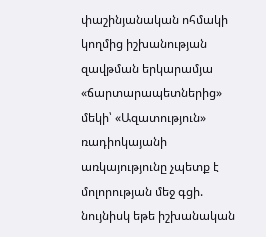փաշինյանական ոհմակի կողմից իշխանության զավթման երկարամյա «ճարտարապետներից» մեկի՝ «Ազատություն» ռադիոկայանի առկայությունը չպետք է մոլորության մեջ գցի. նույնիսկ եթե իշխանական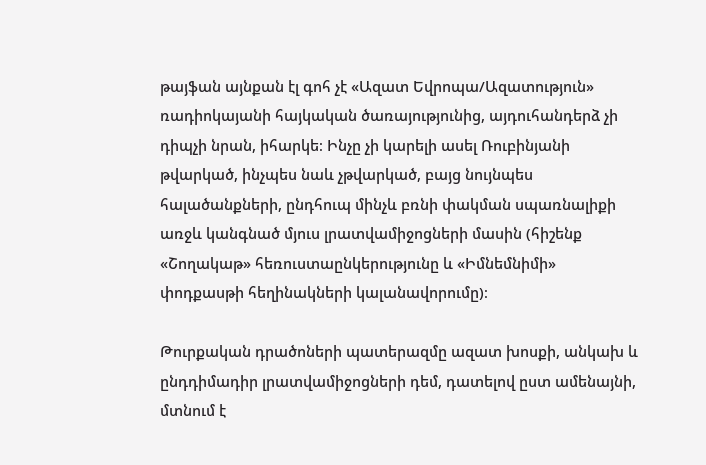թայֆան այնքան էլ գոհ չէ «Ազատ Եվրոպա/Ազատություն» ռադիոկայանի հայկական ծառայությունից, այդուհանդերձ չի դիպչի նրան, իհարկե։ Ինչը չի կարելի ասել Ռուբինյանի թվարկած, ինչպես նաև չթվարկած, բայց նույնպես հալածանքների, ընդհուպ մինչև բռնի փակման սպառնալիքի առջև կանգնած մյուս լրատվամիջոցների մասին (հիշենք «Շողակաթ» հեռուստաընկերությունը և «Իմնեմնիմի» փոդքասթի հեղինակների կալանավորումը)։

Թուրքական դրածոների պատերազմը ազատ խոսքի, անկախ և ընդդիմադիր լրատվամիջոցների դեմ, դատելով ըստ ամենայնի, մտնում է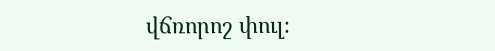վճռորոշ փուլ։